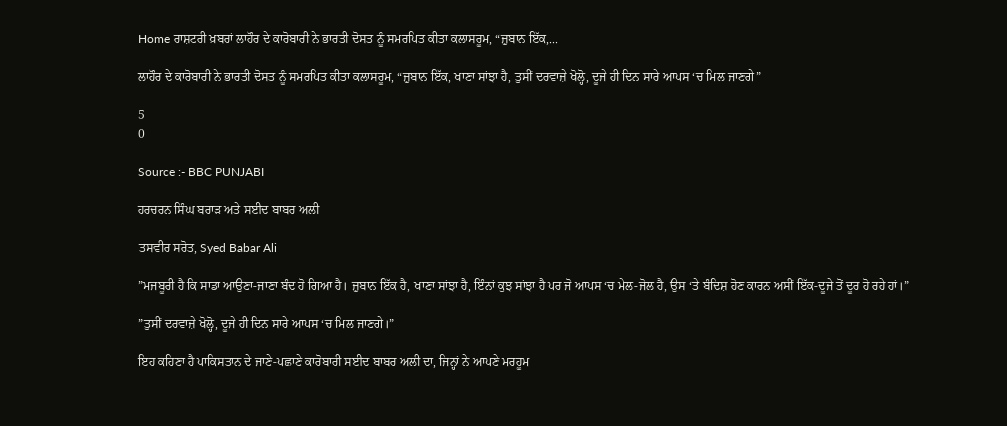Home ਰਾਸ਼ਟਰੀ ਖ਼ਬਰਾਂ ਲਾਹੌਰ ਦੇ ਕਾਰੋਬਾਰੀ ਨੇ ਭਾਰਤੀ ਦੋਸਤ ਨੂੰ ਸਮਰਪਿਤ ਕੀਤਾ ਕਲਾਸਰੂਮ, “ਜ਼ੁਬਾਨ ਇੱਕ,...

ਲਾਹੌਰ ਦੇ ਕਾਰੋਬਾਰੀ ਨੇ ਭਾਰਤੀ ਦੋਸਤ ਨੂੰ ਸਮਰਪਿਤ ਕੀਤਾ ਕਲਾਸਰੂਮ, “ਜ਼ੁਬਾਨ ਇੱਕ, ਖਾਣਾ ਸਾਂਝਾ ਹੈ, ਤੁਸੀਂ ਦਰਵਾਜ਼ੇ ਖੋਲ੍ਹੋ, ਦੂਜੇ ਹੀ ਦਿਨ ਸਾਰੇ ਆਪਸ ‘ਚ ਮਿਲ ਜਾਣਗੇ”

5
0

Source :- BBC PUNJABI

ਹਰਚਰਨ ਸਿੰਘ ਬਰਾੜ ਅਤੇ ਸਈਦ ਬਾਬਰ ਅਲੀ

ਤਸਵੀਰ ਸਰੋਤ, Syed Babar Ali

”ਮਜਬੂਰੀ ਹੈ ਕਿ ਸਾਡਾ ਆਉਣਾ-ਜਾਣਾ ਬੰਦ ਹੋ ਗਿਆ ਹੈ। ਜ਼ੁਬਾਨ ਇੱਕ ਹੈ, ਖਾਣਾ ਸਾਂਝਾ ਹੈ, ਇੰਨਾਂ ਕੁਝ ਸਾਂਝਾ ਹੈ ਪਰ ਜੋ ਆਪਸ ‘ਚ ਮੇਲ-ਜੋਲ ਹੈ, ਉਸ ‘ਤੇ ਬੰਦਿਸ਼ ਹੋਣ ਕਾਰਨ ਅਸੀਂ ਇੱਕ-ਦੂਜੇ ਤੋਂ ਦੂਰ ਹੋ ਰਹੇ ਹਾਂ।”

”ਤੁਸੀਂ ਦਰਵਾਜ਼ੇ ਖੋਲ੍ਹੋ, ਦੂਜੇ ਹੀ ਦਿਨ ਸਾਰੇ ਆਪਸ ‘ਚ ਮਿਲ ਜਾਣਗੇ।”

ਇਹ ਕਹਿਣਾ ਹੈ ਪਾਕਿਸਤਾਨ ਦੇ ਜਾਣੇ-ਪਛਾਣੇ ਕਾਰੋਬਾਰੀ ਸਈਦ ਬਾਬਰ ਅਲੀ ਦਾ, ਜਿਨ੍ਹਾਂ ਨੇ ਆਪਣੇ ਮਰਹੂਮ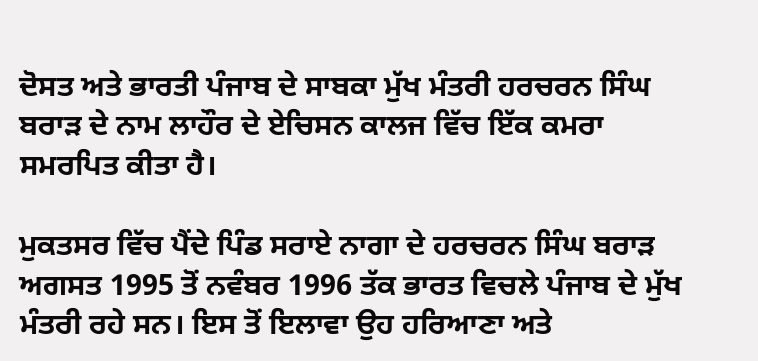ਦੋਸਤ ਅਤੇ ਭਾਰਤੀ ਪੰਜਾਬ ਦੇ ਸਾਬਕਾ ਮੁੱਖ ਮੰਤਰੀ ਹਰਚਰਨ ਸਿੰਘ ਬਰਾੜ ਦੇ ਨਾਮ ਲਾਹੌਰ ਦੇ ਏਚਿਸਨ ਕਾਲਜ ਵਿੱਚ ਇੱਕ ਕਮਰਾ ਸਮਰਪਿਤ ਕੀਤਾ ਹੈ।

ਮੁਕਤਸਰ ਵਿੱਚ ਪੈਂਦੇ ਪਿੰਡ ਸਰਾਏ ਨਾਗਾ ਦੇ ਹਰਚਰਨ ਸਿੰਘ ਬਰਾੜ ਅਗਸਤ 1995 ਤੋਂ ਨਵੰਬਰ 1996 ਤੱਕ ਭਾਰਤ ਵਿਚਲੇ ਪੰਜਾਬ ਦੇ ਮੁੱਖ ਮੰਤਰੀ ਰਹੇ ਸਨ। ਇਸ ਤੋਂ ਇਲਾਵਾ ਉਹ ਹਰਿਆਣਾ ਅਤੇ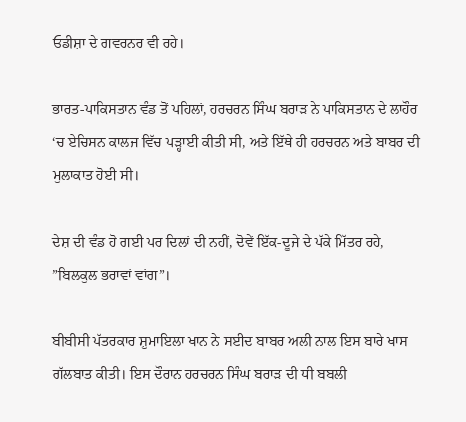ਓਡੀਸ਼ਾ ਦੇ ਗਵਰਨਰ ਵੀ ਰਹੇ।

ਭਾਰਤ-ਪਾਕਿਸਤਾਨ ਵੰਡ ਤੋਂ ਪਹਿਲਾਂ, ਹਰਚਰਨ ਸਿੰਘ ਬਰਾੜ ਨੇ ਪਾਕਿਸਤਾਨ ਦੇ ਲਾਹੌਰ ‘ਚ ਏਚਿਸਨ ਕਾਲਜ ਵਿੱਚ ਪੜ੍ਹਾਈ ਕੀਤੀ ਸੀ, ਅਤੇ ਇੱਥੇ ਹੀ ਹਰਚਰਨ ਅਤੇ ਬਾਬਰ ਦੀ ਮੁਲਾਕਾਤ ਹੋਈ ਸੀ।

ਦੇਸ਼ ਦੀ ਵੰਡ ਹੋ ਗਈ ਪਰ ਦਿਲਾਂ ਦੀ ਨਹੀਂ, ਦੋਵੇਂ ਇੱਕ-ਦੂਜੇ ਦੇ ਪੱਕੇ ਮਿੱਤਰ ਰਹੇ, ”ਬਿਲਕੁਲ ਭਰਾਵਾਂ ਵਾਂਗ”।

ਬੀਬੀਸੀ ਪੱਤਰਕਾਰ ਸ਼ੁਮਾਇਲਾ ਖਾਨ ਨੇ ਸਈਦ ਬਾਬਰ ਅਲੀ ਨਾਲ ਇਸ ਬਾਰੇ ਖਾਸ ਗੱਲਬਾਤ ਕੀਤੀ। ਇਸ ਦੌਰਾਨ ਹਰਚਰਨ ਸਿੰਘ ਬਰਾੜ ਦੀ ਧੀ ਬਬਲੀ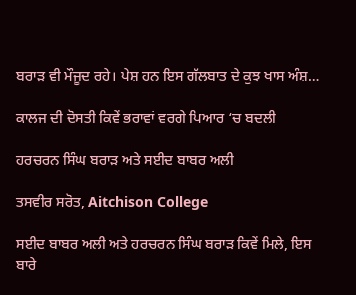ਬਰਾੜ ਵੀ ਮੌਜੂਦ ਰਹੇ। ਪੇਸ਼ ਹਨ ਇਸ ਗੱਲਬਾਤ ਦੇ ਕੁਝ ਖਾਸ ਅੰਸ਼…

ਕਾਲਜ ਦੀ ਦੋਸਤੀ ਕਿਵੇਂ ਭਰਾਵਾਂ ਵਰਗੇ ਪਿਆਰ ‘ਚ ਬਦਲੀ

ਹਰਚਰਨ ਸਿੰਘ ਬਰਾੜ ਅਤੇ ਸਈਦ ਬਾਬਰ ਅਲੀ

ਤਸਵੀਰ ਸਰੋਤ, Aitchison College

ਸਈਦ ਬਾਬਰ ਅਲੀ ਅਤੇ ਹਰਚਰਨ ਸਿੰਘ ਬਰਾੜ ਕਿਵੇਂ ਮਿਲੇ, ਇਸ ਬਾਰੇ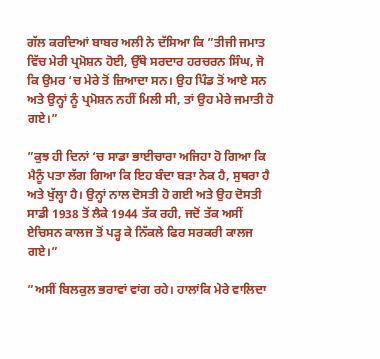ਗੱਲ ਕਰਦਿਆਂ ਬਾਬਰ ਅਲੀ ਨੇ ਦੱਸਿਆ ਕਿ ”ਤੀਜੀ ਜਮਾਤ ਵਿੱਚ ਮੇਰੀ ਪ੍ਰਮੋਸ਼ਨ ਹੋਈ, ਉੱਥੇ ਸਰਦਾਰ ਹਰਚਰਨ ਸਿੰਘ, ਜੋ ਕਿ ਉਮਰ ‘ਚ ਮੇਰੇ ਤੋਂ ਜ਼ਿਆਦਾ ਸਨ। ਉਹ ਪਿੰਡ ਤੋਂ ਆਏ ਸਨ ਅਤੇ ਉਨ੍ਹਾਂ ਨੂੰ ਪ੍ਰਮੋਸ਼ਨ ਨਹੀਂ ਮਿਲੀ ਸੀ, ਤਾਂ ਉਹ ਮੇਰੇ ਜਮਾਤੀ ਹੋ ਗਏ।”

”ਕੁਝ ਹੀ ਦਿਨਾਂ ‘ਚ ਸਾਡਾ ਭਾਈਚਾਰਾ ਅਜਿਹਾ ਹੋ ਗਿਆ ਕਿ ਮੈਨੂੰ ਪਤਾ ਲੱਗ ਗਿਆ ਕਿ ਇਹ ਬੰਦਾ ਬੜਾ ਨੇਕ ਹੈ, ਸੁਥਰਾ ਹੈ ਅਤੇ ਖੁੱਲ੍ਹਾ ਹੈ। ਉਨ੍ਹਾਂ ਨਾਲ ਦੋਸਤੀ ਹੋ ਗਈ ਅਤੇ ਉਹ ਦੋਸਤੀ ਸਾਡੀ 1938 ਤੋਂ ਲੈਕੇ 1944 ਤੱਕ ਰਹੀ, ਜਦੋਂ ਤੱਕ ਅਸੀਂ ਏਚਿਸਨ ਕਾਲਜ ਤੋਂ ਪੜ੍ਹ ਕੇ ਨਿੱਕਲੇ ਫਿਰ ਸਰਕਰੀ ਕਾਲਜ ਗਏ।”

”ਅਸੀਂ ਬਿਲਕੁਲ ਭਰਾਵਾਂ ਵਾਂਗ ਰਹੇ। ਹਾਲਾਂਕਿ ਮੇਰੇ ਵਾਲਿਦਾ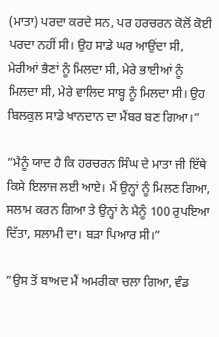(ਮਾਤਾ) ਪਰਦਾ ਕਰਦੇ ਸਨ, ਪਰ ਹਰਚਰਨ ਕੋਲੋਂ ਕੋਈ ਪਰਦਾ ਨਹੀਂ ਸੀ। ਉਹ ਸਾਡੇ ਘਰ ਆਉਂਦਾ ਸੀ, ਮੇਰੀਆਂ ਭੈਣਾਂ ਨੂੰ ਮਿਲਦਾ ਸੀ, ਮੇਰੇ ਭਾਈਆਂ ਨੂੰ ਮਿਲਦਾ ਸੀ, ਮੇਰੇ ਵਾਲਿਦ ਸਾਬ੍ਹ ਨੂੰ ਮਿਲਦਾ ਸੀ। ਉਹ ਬਿਲਕੁਲ ਸਾਡੇ ਖਾਨਦਾਨ ਦਾ ਮੈਂਬਰ ਬਣ ਗਿਆ।”

”ਮੈਨੂੰ ਯਾਦ ਹੈ ਕਿ ਹਰਚਰਨ ਸਿੰਘ ਦੇ ਮਾਤਾ ਜੀ ਇੱਥੇ ਕਿਸੇ ਇਲਾਜ ਲਈ ਆਏ। ਮੈਂ ਉਨ੍ਹਾਂ ਨੂੰ ਮਿਲਣ ਗਿਆ, ਸਲਾਮ ਕਰਨ ਗਿਆ ਤੇ ਉਨ੍ਹਾਂ ਨੇ ਮੈਨੂੰ 100 ਰੁਪਇਆ ਦਿੱਤਾ, ਸਲਾਮੀ ਦਾ। ਬੜਾ ਪਿਆਰ ਸੀ।”

”ਉਸ ਤੋਂ ਬਾਅਦ ਮੈਂ ਅਮਰੀਕਾ ਚਲਾ ਗਿਆ, ਵੰਡ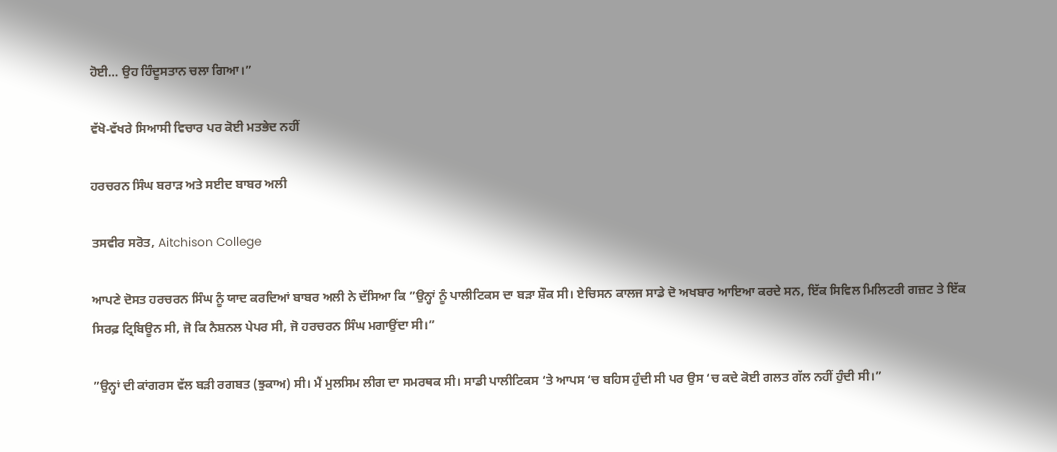ਹੋਈ… ਉਹ ਹਿੰਦੂਸਤਾਨ ਚਲਾ ਗਿਆ।”

ਵੱਖੋ-ਵੱਖਰੇ ਸਿਆਸੀ ਵਿਚਾਰ ਪਰ ਕੋਈ ਮਤਭੇਦ ਨਹੀਂ

ਹਰਚਰਨ ਸਿੰਘ ਬਰਾੜ ਅਤੇ ਸਈਦ ਬਾਬਰ ਅਲੀ

ਤਸਵੀਰ ਸਰੋਤ, Aitchison College

ਆਪਣੇ ਦੋਸਤ ਹਰਚਰਨ ਸਿੰਘ ਨੂੰ ਯਾਦ ਕਰਦਿਆਂ ਬਾਬਰ ਅਲੀ ਨੇ ਦੱਸਿਆ ਕਿ ”ਉਨ੍ਹਾਂ ਨੂੰ ਪਾਲੀਟਿਕਸ ਦਾ ਬੜਾ ਸ਼ੌਕ ਸੀ। ਏਚਿਸਨ ਕਾਲਜ ਸਾਡੇ ਦੋ ਅਖਬਾਰ ਆਇਆ ਕਰਦੇ ਸਨ, ਇੱਕ ਸਿਵਿਲ ਮਿਲਿਟਰੀ ਗਜ਼ਟ ਤੇ ਇੱਕ ਸਿਰਫ਼ ਟ੍ਰਿਬਿਊਨ ਸੀ, ਜੋ ਕਿ ਨੈਸ਼ਨਲ ਪੇਪਰ ਸੀ, ਜੋ ਹਰਚਰਨ ਸਿੰਘ ਮਗਾਉਂਦਾ ਸੀ।”

”ਉਨ੍ਹਾਂ ਦੀ ਕਾਂਗਰਸ ਵੱਲ ਬੜੀ ਰਗਬਤ (ਝੁਕਾਅ) ਸੀ। ਮੈਂ ਮੁਲਸਿਮ ਲੀਗ ਦਾ ਸਮਰਥਕ ਸੀ। ਸਾਡੀ ਪਾਲੀਟਿਕਸ ‘ਤੇ ਆਪਸ ‘ਚ ਬਹਿਸ ਹੁੰਦੀ ਸੀ ਪਰ ਉਸ ‘ਚ ਕਦੇ ਕੋਈ ਗਲਤ ਗੱਲ ਨਹੀਂ ਹੁੰਦੀ ਸੀ।”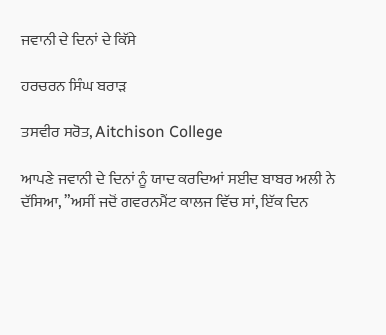ਜਵਾਨੀ ਦੇ ਦਿਨਾਂ ਦੇ ਕਿੱਸੇ

ਹਰਚਰਨ ਸਿੰਘ ਬਰਾੜ

ਤਸਵੀਰ ਸਰੋਤ, Aitchison College

ਆਪਣੇ ਜਵਾਨੀ ਦੇ ਦਿਨਾਂ ਨੂੰ ਯਾਦ ਕਰਦਿਆਂ ਸਈਦ ਬਾਬਰ ਅਲੀ ਨੇ ਦੱਸਿਆ, ”ਅਸੀਂ ਜਦੋਂ ਗਵਰਨਮੈਂਟ ਕਾਲਜ ਵਿੱਚ ਸਾਂ, ਇੱਕ ਦਿਨ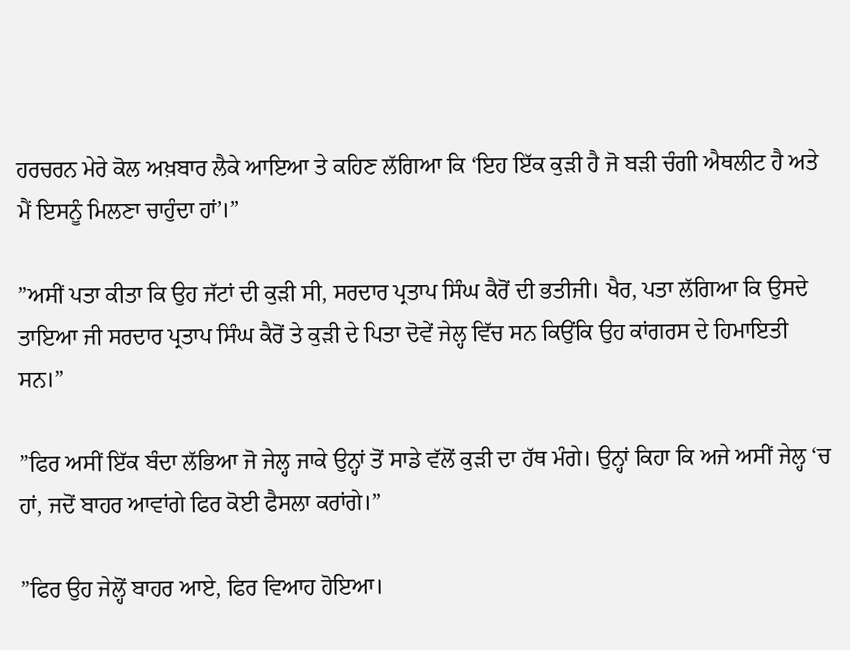ਹਰਚਰਨ ਮੇਰੇ ਕੋਲ ਅਖ਼ਬਾਰ ਲੈਕੇ ਆਇਆ ਤੇ ਕਹਿਣ ਲੱਗਿਆ ਕਿ ‘ਇਹ ਇੱਕ ਕੁੜੀ ਹੈ ਜੋ ਬੜੀ ਚੰਗੀ ਐਥਲੀਟ ਹੈ ਅਤੇ ਮੈਂ ਇਸਨੂੰ ਮਿਲਣਾ ਚਾਹੁੰਦਾ ਹਾਂ’।”

”ਅਸੀਂ ਪਤਾ ਕੀਤਾ ਕਿ ਉਹ ਜੱਟਾਂ ਦੀ ਕੁੜੀ ਸੀ, ਸਰਦਾਰ ਪ੍ਰਤਾਪ ਸਿੰਘ ਕੈਰੋਂ ਦੀ ਭਤੀਜੀ। ਖੈਰ, ਪਤਾ ਲੱਗਿਆ ਕਿ ਉਸਦੇ ਤਾਇਆ ਜੀ ਸਰਦਾਰ ਪ੍ਰਤਾਪ ਸਿੰਘ ਕੈਰੋਂ ਤੇ ਕੁੜੀ ਦੇ ਪਿਤਾ ਦੋਵੇਂ ਜੇਲ੍ਹ ਵਿੱਚ ਸਨ ਕਿਉਂਕਿ ਉਹ ਕਾਂਗਰਸ ਦੇ ਹਿਮਾਇਤੀ ਸਨ।”

”ਫਿਰ ਅਸੀਂ ਇੱਕ ਬੰਦਾ ਲੱਭਿਆ ਜੋ ਜੇਲ੍ਹ ਜਾਕੇ ਉਨ੍ਹਾਂ ਤੋਂ ਸਾਡੇ ਵੱਲੋਂ ਕੁੜੀ ਦਾ ਹੱਥ ਮੰਗੇ। ਉਨ੍ਹਾਂ ਕਿਹਾ ਕਿ ਅਜੇ ਅਸੀਂ ਜੇਲ੍ਹ ‘ਚ ਹਾਂ, ਜਦੋਂ ਬਾਹਰ ਆਵਾਂਗੇ ਫਿਰ ਕੋਈ ਫੈਸਲਾ ਕਰਾਂਗੇ।”

”ਫਿਰ ਉਹ ਜੇਲ੍ਹੋਂ ਬਾਹਰ ਆਏ, ਫਿਰ ਵਿਆਹ ਹੋਇਆ।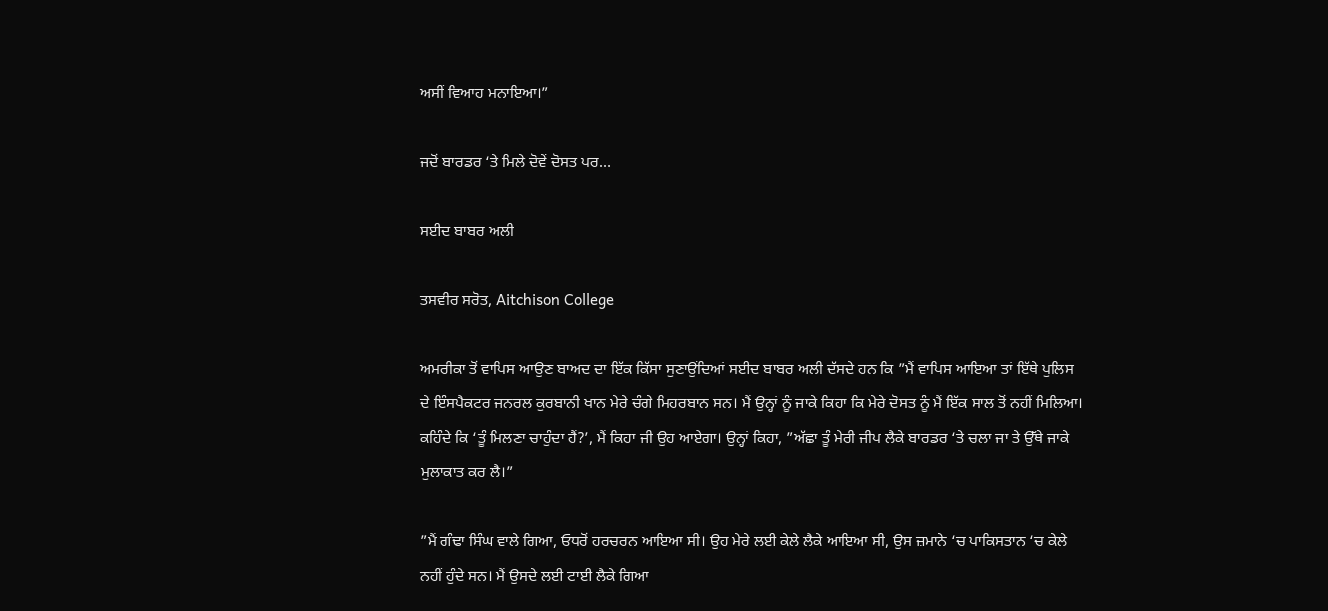ਅਸੀਂ ਵਿਆਹ ਮਨਾਇਆ।”

ਜਦੋਂ ਬਾਰਡਰ ‘ਤੇ ਮਿਲੇ ਦੋਵੇਂ ਦੋਸਤ ਪਰ…

ਸਈਦ ਬਾਬਰ ਅਲੀ

ਤਸਵੀਰ ਸਰੋਤ, Aitchison College

ਅਮਰੀਕਾ ਤੋਂ ਵਾਪਿਸ ਆਉਣ ਬਾਅਦ ਦਾ ਇੱਕ ਕਿੱਸਾ ਸੁਣਾਉਂਦਿਆਂ ਸਈਦ ਬਾਬਰ ਅਲੀ ਦੱਸਦੇ ਹਨ ਕਿ ”ਮੈਂ ਵਾਪਿਸ ਆਇਆ ਤਾਂ ਇੱਥੇ ਪੁਲਿਸ ਦੇ ਇੰਸਪੈਕਟਰ ਜਨਰਲ ਕੁਰਬਾਨੀ ਖਾਨ ਮੇਰੇ ਚੰਗੇ ਮਿਹਰਬਾਨ ਸਨ। ਮੈਂ ਉਨ੍ਹਾਂ ਨੂੰ ਜਾਕੇ ਕਿਹਾ ਕਿ ਮੇਰੇ ਦੋਸਤ ਨੂੰ ਮੈਂ ਇੱਕ ਸਾਲ ਤੋਂ ਨਹੀਂ ਮਿਲਿਆ। ਕਹਿੰਦੇ ਕਿ ‘ਤੂੰ ਮਿਲਣਾ ਚਾਹੁੰਦਾ ਹੈਂ?’, ਮੈਂ ਕਿਹਾ ਜੀ ਉਹ ਆਏਗਾ। ਉਨ੍ਹਾਂ ਕਿਹਾ, ”ਅੱਛਾ ਤੂੰ ਮੇਰੀ ਜੀਪ ਲੈਕੇ ਬਾਰਡਰ ‘ਤੇ ਚਲਾ ਜਾ ਤੇ ਉੱਥੇ ਜਾਕੇ ਮੁਲਾਕਾਤ ਕਰ ਲੈ।”

”ਮੈਂ ਗੰਢਾ ਸਿੰਘ ਵਾਲੇ ਗਿਆ, ਓਧਰੋਂ ਹਰਚਰਨ ਆਇਆ ਸੀ। ਉਹ ਮੇਰੇ ਲਈ ਕੇਲੇ ਲੈਕੇ ਆਇਆ ਸੀ, ਉਸ ਜ਼ਮਾਨੇ ‘ਚ ਪਾਕਿਸਤਾਨ ‘ਚ ਕੇਲੇ ਨਹੀਂ ਹੁੰਦੇ ਸਨ। ਮੈਂ ਉਸਦੇ ਲਈ ਟਾਈ ਲੈਕੇ ਗਿਆ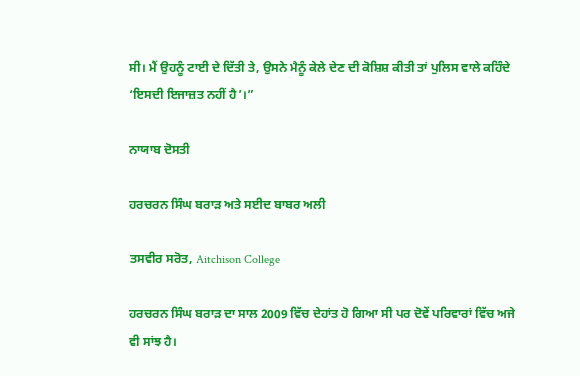ਸੀ। ਮੈਂ ਉਹਨੂੰ ਟਾਈ ਦੇ ਦਿੱਤੀ ਤੇ, ਉਸਨੇ ਮੈਨੂੰ ਕੇਲੇ ਦੇਣ ਦੀ ਕੋਸ਼ਿਸ਼ ਕੀਤੀ ਤਾਂ ਪੁਲਿਸ ਵਾਲੇ ਕਹਿੰਦੇ ‘ਇਸਦੀ ਇਜਾਜ਼ਤ ਨਹੀਂ ਹੈ’।”

ਨਾਯਾਬ ਦੋਸਤੀ

ਹਰਚਰਨ ਸਿੰਘ ਬਰਾੜ ਅਤੇ ਸਈਦ ਬਾਬਰ ਅਲੀ

ਤਸਵੀਰ ਸਰੋਤ, Aitchison College

ਹਰਚਰਨ ਸਿੰਘ ਬਰਾੜ ਦਾ ਸਾਲ 2009 ਵਿੱਚ ਦੇਹਾਂਤ ਹੋ ਗਿਆ ਸੀ ਪਰ ਦੋਵੇਂ ਪਰਿਵਾਰਾਂ ਵਿੱਚ ਅਜੇ ਵੀ ਸਾਂਝ ਹੈ।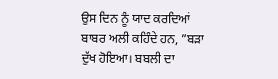ਉਸ ਦਿਨ ਨੂੰ ਯਾਦ ਕਰਦਿਆਂ ਬਾਬਰ ਅਲੀ ਕਹਿੰਦੇ ਹਨ, ”ਬੜਾ ਦੁੱਖ ਹੋਇਆ। ਬਬਲੀ ਦਾ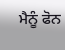ਮੈਨੂੰ ਫੋਨ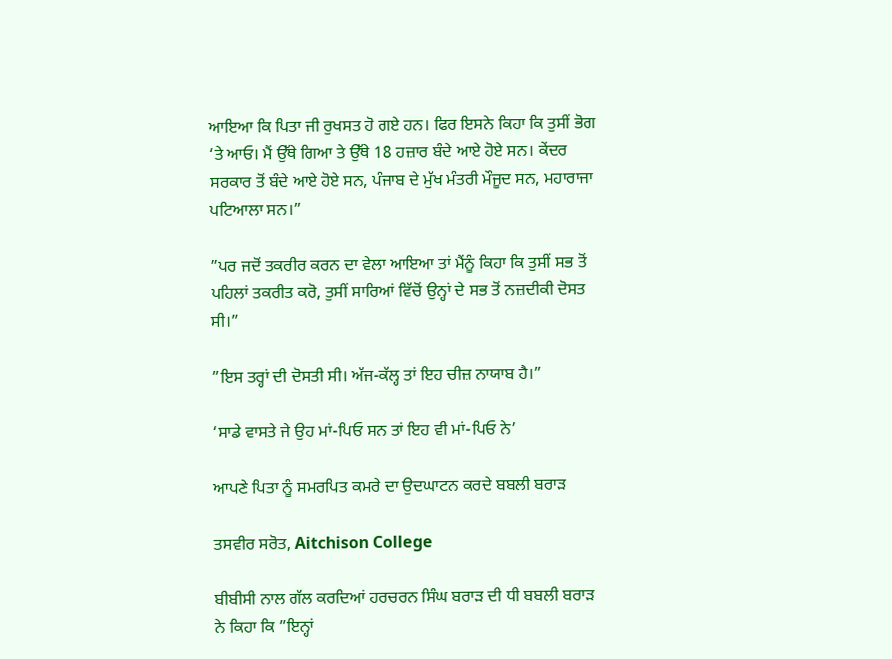ਆਇਆ ਕਿ ਪਿਤਾ ਜੀ ਰੁਖਸਤ ਹੋ ਗਏ ਹਨ। ਫਿਰ ਇਸਨੇ ਕਿਹਾ ਕਿ ਤੁਸੀਂ ਭੋਗ ‘ਤੇ ਆਓ। ਮੈਂ ਉੱਥੇ ਗਿਆ ਤੇ ਉੱਥੇ 18 ਹਜ਼ਾਰ ਬੰਦੇ ਆਏ ਹੋਏ ਸਨ। ਕੇਂਦਰ ਸਰਕਾਰ ਤੋਂ ਬੰਦੇ ਆਏ ਹੋਏ ਸਨ, ਪੰਜਾਬ ਦੇ ਮੁੱਖ ਮੰਤਰੀ ਮੌਜੂਦ ਸਨ, ਮਹਾਰਾਜਾ ਪਟਿਆਲਾ ਸਨ।”

”ਪਰ ਜਦੋਂ ਤਕਰੀਰ ਕਰਨ ਦਾ ਵੇਲਾ ਆਇਆ ਤਾਂ ਮੈਂਨੂੰ ਕਿਹਾ ਕਿ ਤੁਸੀਂ ਸਭ ਤੋਂ ਪਹਿਲਾਂ ਤਕਰੀਤ ਕਰੋ, ਤੁਸੀਂ ਸਾਰਿਆਂ ਵਿੱਚੋਂ ਉਨ੍ਹਾਂ ਦੇ ਸਭ ਤੋਂ ਨਜ਼ਦੀਕੀ ਦੋਸਤ ਸੀ।”

”ਇਸ ਤਰ੍ਹਾਂ ਦੀ ਦੋਸਤੀ ਸੀ। ਅੱਜ-ਕੱਲ੍ਹ ਤਾਂ ਇਹ ਚੀਜ਼ ਨਾਯਾਬ ਹੈ।”

‘ਸਾਡੇ ਵਾਸਤੇ ਜੇ ਉਹ ਮਾਂ-ਪਿਓ ਸਨ ਤਾਂ ਇਹ ਵੀ ਮਾਂ-ਪਿਓ ਨੇ’

ਆਪਣੇ ਪਿਤਾ ਨੂੰ ਸਮਰਪਿਤ ਕਮਰੇ ਦਾ ਉਦਘਾਟਨ ਕਰਦੇ ਬਬਲੀ ਬਰਾੜ

ਤਸਵੀਰ ਸਰੋਤ, Aitchison College

ਬੀਬੀਸੀ ਨਾਲ ਗੱਲ ਕਰਦਿਆਂ ਹਰਚਰਨ ਸਿੰਘ ਬਰਾੜ ਦੀ ਧੀ ਬਬਲੀ ਬਰਾੜ ਨੇ ਕਿਹਾ ਕਿ ”ਇਨ੍ਹਾਂ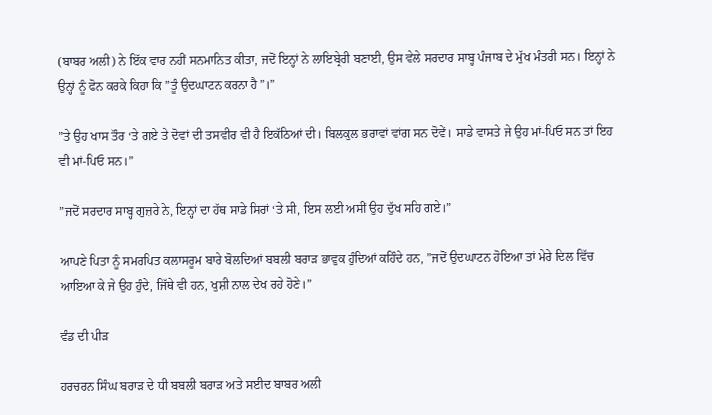(ਬਾਬਰ ਅਲੀ) ਨੇ ਇੱਕ ਵਾਰ ਨਹੀਂ ਸਨਮਾਨਿਤ ਕੀਤਾ, ਜਦੋਂ ਇਨ੍ਹਾਂ ਨੇ ਲਾਇਬ੍ਰੇਰੀ ਬਣਾਈ, ਉਸ ਵੇਲੇ ਸਰਦਾਰ ਸਾਬ੍ਹ ਪੰਜਾਬ ਦੇ ਮੁੱਖ ਮੰਤਰੀ ਸਨ। ਇਨ੍ਹਾਂ ਨੇ ਉਨ੍ਹਾਂ ਨੂੰ ਫੋਨ ਕਰਕੇ ਕਿਹਾ ਕਿ ”ਤੂੰ ਉਦਘਾਟਨ ਕਰਨਾ ਹੈ”।”

”ਤੇ ਉਹ ਖਾਸ ਤੌਰ ‘ਤੇ ਗਏ ਤੇ ਦੋਵਾਂ ਦੀ ਤਸਵੀਰ ਵੀ ਹੈ ਇਕੱਠਿਆਂ ਦੀ। ਬਿਲਕੁਲ ਭਰਾਵਾਂ ਵਾਂਗ ਸਨ ਦੋਵੇਂ। ਸਾਡੇ ਵਾਸਤੇ ਜੇ ਉਹ ਮਾਂ-ਪਿਓ ਸਨ ਤਾਂ ਇਹ ਵੀ ਮਾਂ-ਪਿਓ ਸਨ।”

”ਜਦੋਂ ਸਰਦਾਰ ਸਾਬ੍ਹ ਗੁਜ਼ਰੇ ਨੇ, ਇਨ੍ਹਾਂ ਦਾ ਹੱਥ ਸਾਡੇ ਸਿਰਾਂ ‘ਤੇ ਸੀ, ਇਸ ਲਈ ਅਸੀਂ ਉਹ ਦੁੱਖ ਸਹਿ ਗਏ।”

ਆਪਣੇ ਪਿਤਾ ਨੂੰ ਸਮਰਪਿਤ ਕਲਾਸਰੂਮ ਬਾਰੇ ਬੋਲਦਿਆਂ ਬਬਲੀ ਬਰਾੜ ਭਾਵੁਕ ਹੁੰਦਿਆਂ ਕਹਿੰਦੇ ਹਨ, ”ਜਦੋਂ ਉਦਘਾਟਨ ਹੋਇਆ ਤਾਂ ਮੇਰੇ ਦਿਲ ਵਿੱਚ ਆਇਆ ਕੇ ਜੇ ਉਹ ਹੁੰਦੇ, ਜਿੱਥੇ ਵੀ ਹਨ, ਖੁਸ਼ੀ ਨਾਲ ਦੇਖ ਰਹੇ ਹੋਣੇ।”

ਵੰਡ ਦੀ ਪੀੜ

ਹਰਚਰਨ ਸਿੰਘ ਬਰਾੜ ਦੇ ਧੀ ਬਬਲੀ ਬਰਾੜ ਅਤੇ ਸਈਦ ਬਾਬਰ ਅਲੀ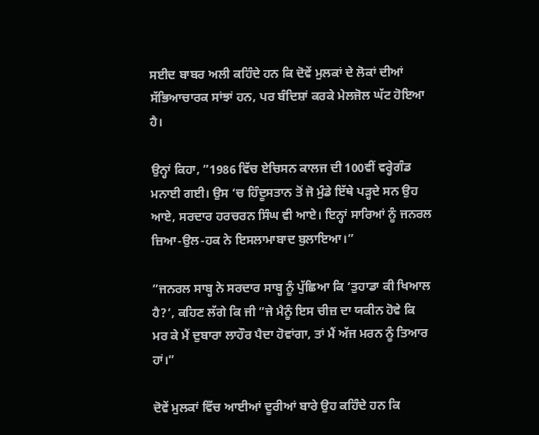ਸਈਦ ਬਾਬਰ ਅਲੀ ਕਹਿੰਦੇ ਹਨ ਕਿ ਦੋਵੇਂ ਮੁਲਕਾਂ ਦੇ ਲੋਕਾਂ ਦੀਆਂ ਸੱਭਿਆਚਾਰਕ ਸਾਂਝਾਂ ਹਨ, ਪਰ ਬੰਦਿਸ਼ਾਂ ਕਰਕੇ ਮੇਲਜੋਲ ਘੱਟ ਹੋਇਆ ਹੈ।

ਉਨ੍ਹਾਂ ਕਿਹਾ, ”1986 ਵਿੱਚ ਏਚਿਸਨ ਕਾਲਜ ਦੀ 100ਵੀਂ ਵਰ੍ਹੇਗੰਡ ਮਨਾਈ ਗਈ। ਉਸ ‘ਚ ਹਿੰਦੂਸਤਾਨ ਤੋਂ ਜੋ ਮੁੰਡੇ ਇੱਥੇ ਪੜ੍ਹਦੇ ਸਨ ਉਹ ਆਏ, ਸਰਦਾਰ ਹਰਚਰਨ ਸਿੰਘ ਵੀ ਆਏ। ਇਨ੍ਹਾਂ ਸਾਰਿਆਂ ਨੂੰ ਜਨਰਲ ਜ਼ਿਆ-ਉਲ-ਹਕ ਨੇ ਇਸਲਾਮਾਬਾਦ ਬੁਲਾਇਆ।”

”ਜਨਰਲ ਸਾਬ੍ਹ ਨੇ ਸਰਦਾਰ ਸਾਬ੍ਹ ਨੂੰ ਪੁੱਛਿਆ ਕਿ ‘ਤੁਹਾਡਾ ਕੀ ਖਿਆਲ ਹੈ?’, ਕਹਿਣ ਲੱਗੇ ਕਿ ਜੀ ”ਜੇ ਮੈਨੂੰ ਇਸ ਚੀਜ਼ ਦਾ ਯਕੀਨ ਹੋਵੇ ਕਿ ਮਰ ਕੇ ਮੈਂ ਦੁਬਾਰਾ ਲਾਹੌਰ ਪੈਦਾ ਹੋਵਾਂਗਾ, ਤਾਂ ਮੈਂ ਅੱਜ ਮਰਨ ਨੂੰ ਤਿਆਰ ਹਾਂ।”

ਦੋਵੇਂ ਮੁਲਕਾਂ ਵਿੱਚ ਆਈਆਂ ਦੂਰੀਆਂ ਬਾਰੇ ਉਹ ਕਹਿੰਦੇ ਹਨ ਕਿ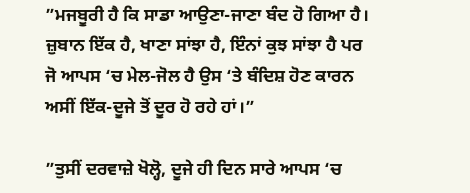”ਮਜਬੂਰੀ ਹੈ ਕਿ ਸਾਡਾ ਆਉਣਾ-ਜਾਣਾ ਬੰਦ ਹੋ ਗਿਆ ਹੈ। ਜ਼ੁਬਾਨ ਇੱਕ ਹੈ, ਖਾਣਾ ਸਾਂਝਾ ਹੈ, ਇੰਨਾਂ ਕੁਝ ਸਾਂਝਾ ਹੈ ਪਰ ਜੋ ਆਪਸ ‘ਚ ਮੇਲ-ਜੋਲ ਹੈ ਉਸ ‘ਤੇ ਬੰਦਿਸ਼ ਹੋਣ ਕਾਰਨ ਅਸੀਂ ਇੱਕ-ਦੂਜੇ ਤੋਂ ਦੂਰ ਹੋ ਰਹੇ ਹਾਂ।”

”ਤੁਸੀਂ ਦਰਵਾਜ਼ੇ ਖੋਲ੍ਹੋ, ਦੂਜੇ ਹੀ ਦਿਨ ਸਾਰੇ ਆਪਸ ‘ਚ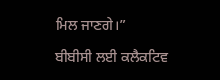ਮਿਲ ਜਾਣਗੇ।”

ਬੀਬੀਸੀ ਲਈ ਕਲੈਕਟਿਵ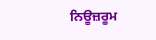ਨਿਊਜ਼ਰੂਮ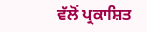ਵੱਲੋਂ ਪ੍ਰਕਾਸ਼ਿਤ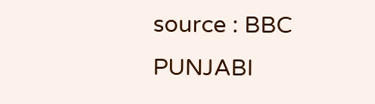source : BBC PUNJABI